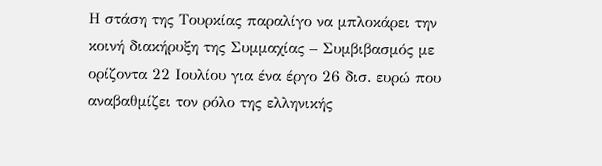Η στάση της Τουρκίας παραλίγο να μπλοκάρει την κοινή διακήρυξη της Συμμαχίας – Συμβιβασμός με ορίζοντα 22 Ιουλίου για ένα έργο 26 δισ. ευρώ που αναβαθμίζει τον ρόλο της ελληνικής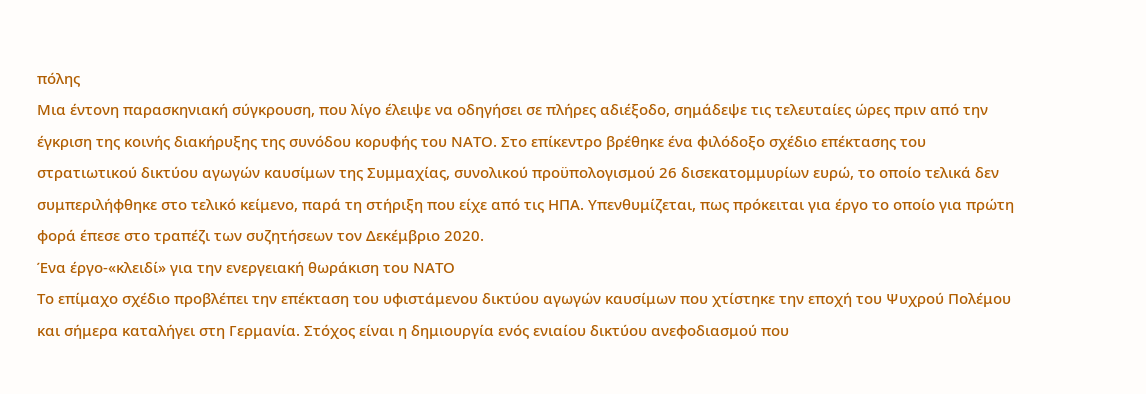πόλης
Μια έντονη παρασκηνιακή σύγκρουση, που λίγο έλειψε να οδηγήσει σε πλήρες αδιέξοδο, σημάδεψε τις τελευταίες ώρες πριν από την έγκριση της κοινής διακήρυξης της συνόδου κορυφής του ΝΑΤΟ. Στο επίκεντρο βρέθηκε ένα φιλόδοξο σχέδιο επέκτασης του στρατιωτικού δικτύου αγωγών καυσίμων της Συμμαχίας, συνολικού προϋπολογισμού 26 δισεκατομμυρίων ευρώ, το οποίο τελικά δεν συμπεριλήφθηκε στο τελικό κείμενο, παρά τη στήριξη που είχε από τις ΗΠΑ. Υπενθυμίζεται, πως πρόκειται για έργο το οποίο για πρώτη φορά έπεσε στο τραπέζι των συζητήσεων τον Δεκέμβριο 2020.
Ένα έργο-«κλειδί» για την ενεργειακή θωράκιση του ΝΑΤΟ
Το επίμαχο σχέδιο προβλέπει την επέκταση του υφιστάμενου δικτύου αγωγών καυσίμων που χτίστηκε την εποχή του Ψυχρού Πολέμου και σήμερα καταλήγει στη Γερμανία. Στόχος είναι η δημιουργία ενός ενιαίου δικτύου ανεφοδιασμού που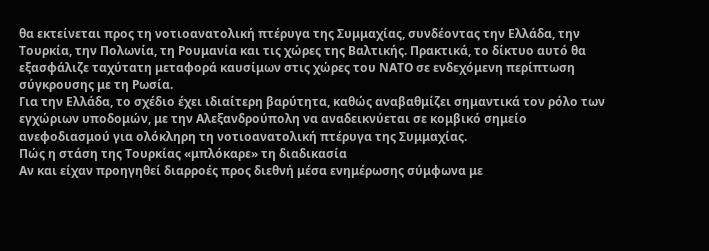θα εκτείνεται προς τη νοτιοανατολική πτέρυγα της Συμμαχίας, συνδέοντας την Ελλάδα, την Τουρκία, την Πολωνία, τη Ρουμανία και τις χώρες της Βαλτικής. Πρακτικά, το δίκτυο αυτό θα εξασφάλιζε ταχύτατη μεταφορά καυσίμων στις χώρες του ΝΑΤΟ σε ενδεχόμενη περίπτωση σύγκρουσης με τη Ρωσία.
Για την Ελλάδα, το σχέδιο έχει ιδιαίτερη βαρύτητα, καθώς αναβαθμίζει σημαντικά τον ρόλο των εγχώριων υποδομών, με την Αλεξανδρούπολη να αναδεικνύεται σε κομβικό σημείο ανεφοδιασμού για ολόκληρη τη νοτιοανατολική πτέρυγα της Συμμαχίας.
Πώς η στάση της Τουρκίας «μπλόκαρε» τη διαδικασία
Αν και είχαν προηγηθεί διαρροές προς διεθνή μέσα ενημέρωσης σύμφωνα με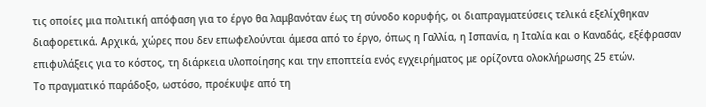τις οποίες μια πολιτική απόφαση για το έργο θα λαμβανόταν έως τη σύνοδο κορυφής, οι διαπραγματεύσεις τελικά εξελίχθηκαν διαφορετικά. Αρχικά, χώρες που δεν επωφελούνται άμεσα από το έργο, όπως η Γαλλία, η Ισπανία, η Ιταλία και ο Καναδάς, εξέφρασαν επιφυλάξεις για το κόστος, τη διάρκεια υλοποίησης και την εποπτεία ενός εγχειρήματος με ορίζοντα ολοκλήρωσης 25 ετών.
Το πραγματικό παράδοξο, ωστόσο, προέκυψε από τη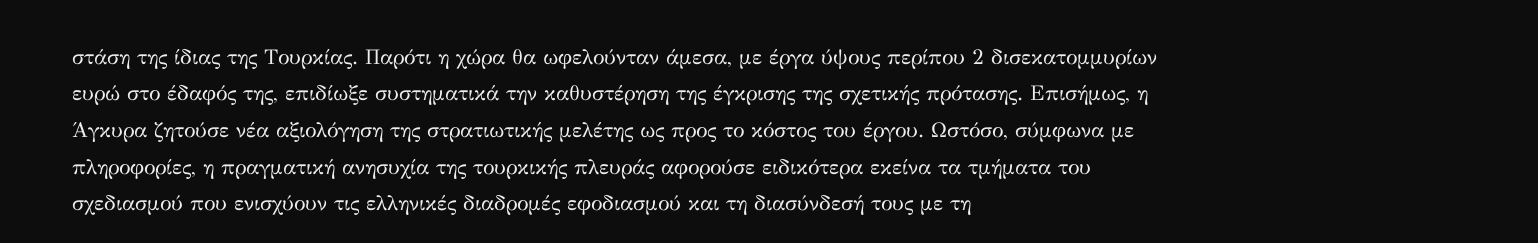στάση της ίδιας της Τουρκίας. Παρότι η χώρα θα ωφελούνταν άμεσα, με έργα ύψους περίπου 2 δισεκατομμυρίων ευρώ στο έδαφός της, επιδίωξε συστηματικά την καθυστέρηση της έγκρισης της σχετικής πρότασης. Επισήμως, η Άγκυρα ζητούσε νέα αξιολόγηση της στρατιωτικής μελέτης ως προς το κόστος του έργου. Ωστόσο, σύμφωνα με πληροφορίες, η πραγματική ανησυχία της τουρκικής πλευράς αφορούσε ειδικότερα εκείνα τα τμήματα του σχεδιασμού που ενισχύουν τις ελληνικές διαδρομές εφοδιασμού και τη διασύνδεσή τους με τη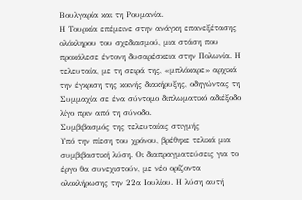Βουλγαρία και τη Ρουμανία.
Η Τουρκία επέμεινε στην ανάγκη επανεξέτασης ολόκληρου του σχεδιασμού, μια στάση που προκάλεσε έντονη δυσαρέσκεια στην Πολωνία. Η τελευταία, με τη σειρά της, «μπλόκαρε» αρχικά την έγκριση της κοινής διακήρυξης, οδηγώντας τη Συμμαχία σε ένα σύντομο διπλωματικό αδιέξοδο λίγο πριν από τη σύνοδο.
Συμβιβασμός της τελευταίας στιγμής
Υπό την πίεση του χρόνου, βρέθηκε τελικά μια συμβιβαστική λύση. Οι διαπραγματεύσεις για το έργο θα συνεχιστούν, με νέο ορίζοντα ολοκλήρωσης την 22α Ιουλίου. Η λύση αυτή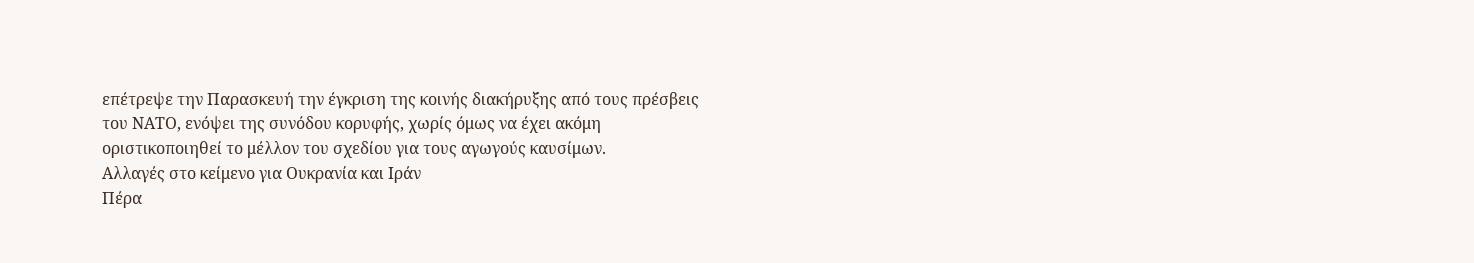επέτρεψε την Παρασκευή την έγκριση της κοινής διακήρυξης από τους πρέσβεις του ΝΑΤΟ, ενόψει της συνόδου κορυφής, χωρίς όμως να έχει ακόμη οριστικοποιηθεί το μέλλον του σχεδίου για τους αγωγούς καυσίμων.
Αλλαγές στο κείμενο για Ουκρανία και Ιράν
Πέρα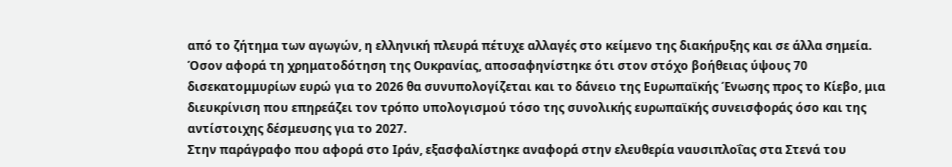από το ζήτημα των αγωγών, η ελληνική πλευρά πέτυχε αλλαγές στο κείμενο της διακήρυξης και σε άλλα σημεία. Όσον αφορά τη χρηματοδότηση της Ουκρανίας, αποσαφηνίστηκε ότι στον στόχο βοήθειας ύψους 70 δισεκατομμυρίων ευρώ για το 2026 θα συνυπολογίζεται και το δάνειο της Ευρωπαϊκής Ένωσης προς το Κίεβο, μια διευκρίνιση που επηρεάζει τον τρόπο υπολογισμού τόσο της συνολικής ευρωπαϊκής συνεισφοράς όσο και της αντίστοιχης δέσμευσης για το 2027.
Στην παράγραφο που αφορά στο Ιράν, εξασφαλίστηκε αναφορά στην ελευθερία ναυσιπλοΐας στα Στενά του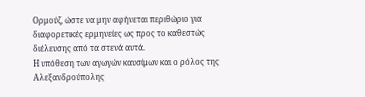Ορμούζ, ώστε να μην αφήνεται περιθώριο για διαφορετικές ερμηνείες ως προς το καθεστώς διέλευσης από τα στενά αυτά.
Η υπόθεση των αγωγών καυσίμων και ο ρόλος της Αλεξανδρούπολης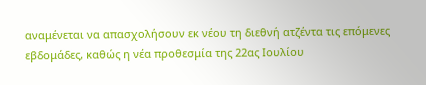αναμένεται να απασχολήσουν εκ νέου τη διεθνή ατζέντα τις επόμενες εβδομάδες, καθώς η νέα προθεσμία της 22ας Ιουλίου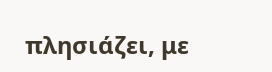πλησιάζει, με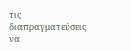τις διαπραγματεύσεις να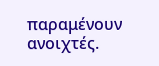παραμένουν ανοιχτές.